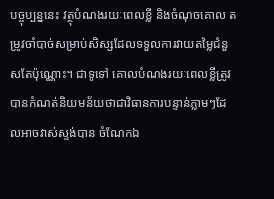បច្ចុប្បន្ននេះ វត្ថុបំណងរយៈពេលខ្លី និងចំណុចគោល តម្រូវចាំបាច់សម្រាប់សិស្សដែលទទួលការវាយតម្លៃជំនួសតែប៉ុណ្ណោះ។ ជាទូទៅ គោលបំណងរយៈពេលខ្លីត្រូវបានកំណត់និយមន័យថាជាវិធានការបន្ទាន់ភ្លាមៗដែលអាចវាស់ស្ទង់បាន ចំណែកឯ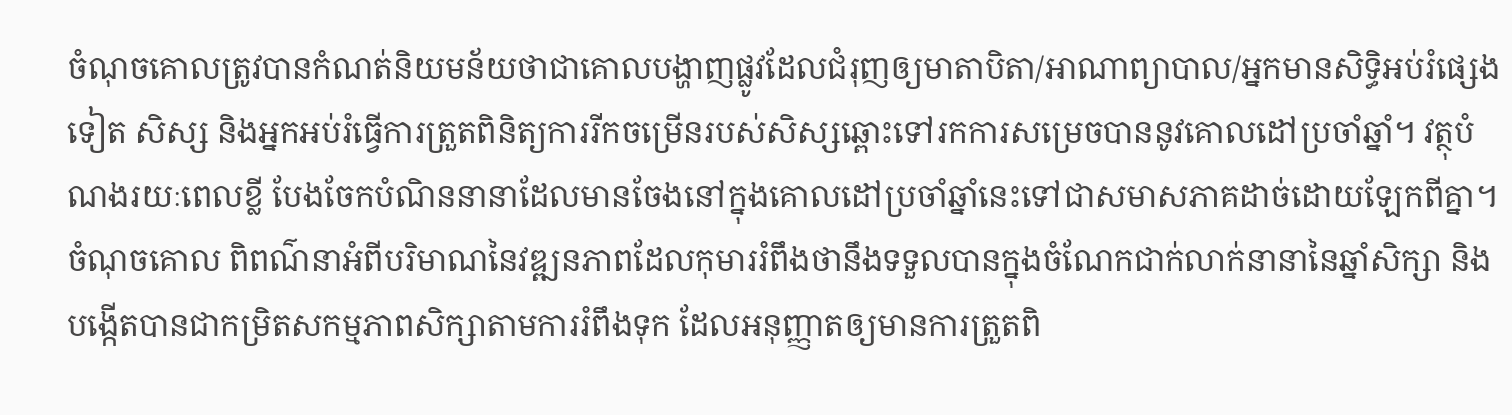ចំណុចគោលត្រូវបានកំណត់និយមន័យថាជាគោលបង្ហាញផ្លូវដែលជំរុញឲ្យមាតាបិតា/អាណាព្យាបាល/អ្នកមានសិទ្ធិអប់រំផ្សេងទៀត សិស្ស និងអ្នកអប់រំធ្វើការត្រួតពិនិត្យការរីកចម្រើនរបស់សិស្សឆ្ពោះទៅរកការសម្រេចបាននូវគោលដៅប្រចាំឆ្នាំ។ វត្ថុបំណងរយៈពេលខ្លី បែងចែកបំណិននានាដែលមានចែងនៅក្នុងគោលដៅប្រចាំឆ្នាំនេះទៅជាសមាសភាគដាច់ដោយឡែកពីគ្នា។ ចំណុចគោល ពិពណ៌នាអំពីបរិមាណនៃវឌ្ឍនភាពដែលកុមាររំពឹងថានឹងទទួលបានក្នុងចំណែកជាក់លាក់នានានៃឆ្នាំសិក្សា និងបង្កើតបានជាកម្រិតសកម្មភាពសិក្សាតាមការរំពឹងទុក ដែលអនុញ្ញាតឲ្យមានការត្រួតពិ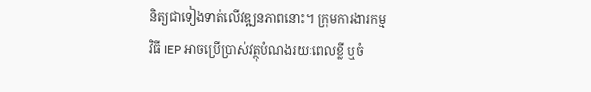និត្យជាទៀងទាត់លើវឌ្ឍនភាពនោះ។ ក្រុមការងារកម្មវិធី IEP អាចប្រើប្រាស់វត្ថុបំណងរយៈពេលខ្លី ឬចំ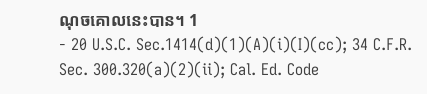ណុចគោលនេះបាន។ 1
- 20 U.S.C. Sec.1414(d)(1)(A)(i)(I)(cc); 34 C.F.R. Sec. 300.320(a)(2)(ii); Cal. Ed. Code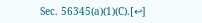Sec. 56345(a)(1)(C).[↩]